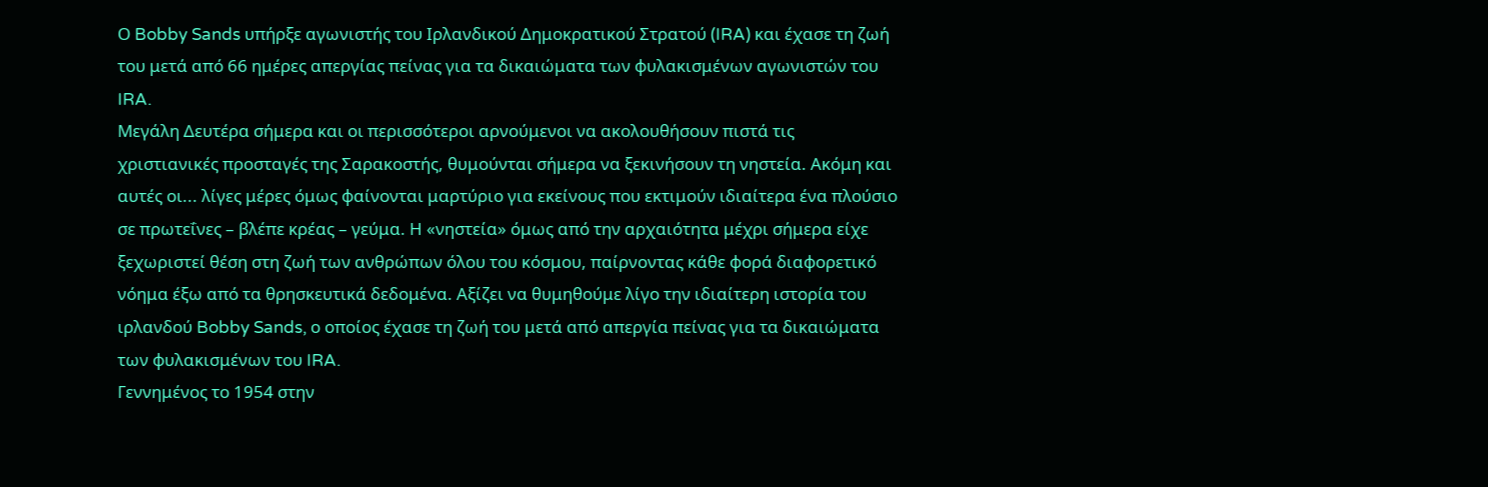Ο Bobby Sands υπήρξε αγωνιστής του Ιρλανδικού Δημοκρατικού Στρατού (IRA) και έχασε τη ζωή του μετά από 66 ημέρες απεργίας πείνας για τα δικαιώματα των φυλακισμένων αγωνιστών του IRA.
Μεγάλη Δευτέρα σήμερα και οι περισσότεροι αρνούμενοι να ακολουθήσουν πιστά τις χριστιανικές προσταγές της Σαρακοστής, θυμούνται σήμερα να ξεκινήσουν τη νηστεία. Ακόμη και αυτές οι... λίγες μέρες όμως φαίνονται μαρτύριο για εκείνους που εκτιμούν ιδιαίτερα ένα πλούσιο σε πρωτεΐνες – βλέπε κρέας – γεύμα. Η «νηστεία» όμως από την αρχαιότητα μέχρι σήμερα είχε ξεχωριστεί θέση στη ζωή των ανθρώπων όλου του κόσμου, παίρνοντας κάθε φορά διαφορετικό νόημα έξω από τα θρησκευτικά δεδομένα. Αξίζει να θυμηθούμε λίγο την ιδιαίτερη ιστορία του ιρλανδού Bobby Sands, ο οποίος έχασε τη ζωή του μετά από απεργία πείνας για τα δικαιώματα των φυλακισμένων του IRA.
Γεννημένος το 1954 στην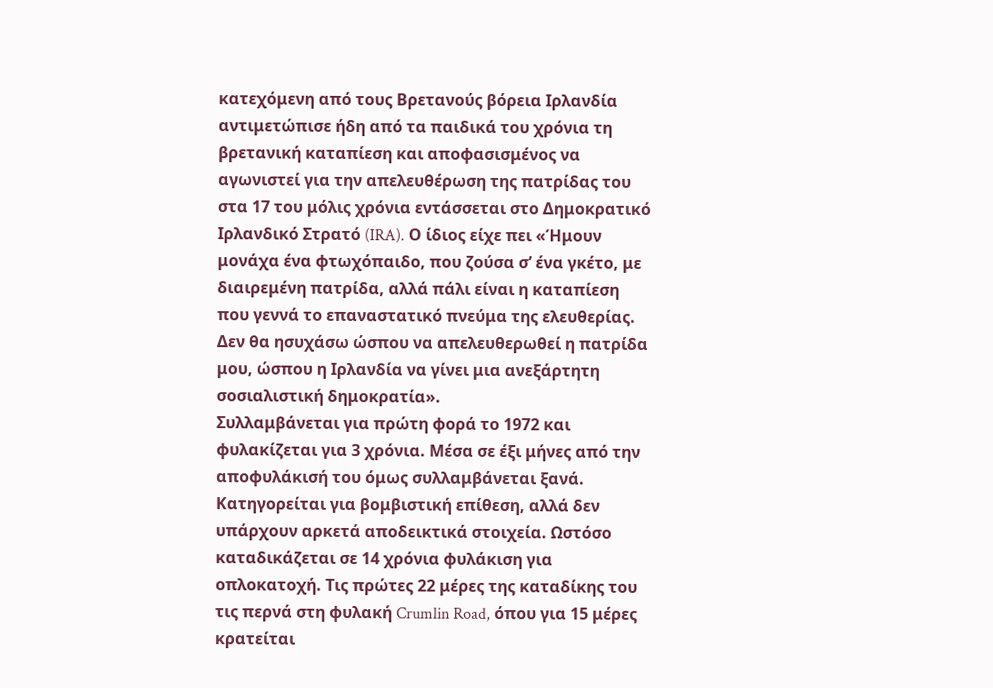κατεχόμενη από τους Βρετανούς βόρεια Ιρλανδία αντιμετώπισε ήδη από τα παιδικά του χρόνια τη βρετανική καταπίεση και αποφασισμένος να αγωνιστεί για την απελευθέρωση της πατρίδας του στα 17 του μόλις χρόνια εντάσσεται στο Δημοκρατικό Ιρλανδικό Στρατό (IRA). Ο ίδιος είχε πει «Ήμουν μονάχα ένα φτωχόπαιδο, που ζούσα σ’ ένα γκέτο, με διαιρεμένη πατρίδα, αλλά πάλι είναι η καταπίεση που γεννά το επαναστατικό πνεύμα της ελευθερίας. Δεν θα ησυχάσω ώσπου να απελευθερωθεί η πατρίδα μου, ώσπου η Ιρλανδία να γίνει μια ανεξάρτητη σοσιαλιστική δημοκρατία».
Συλλαμβάνεται για πρώτη φορά το 1972 και φυλακίζεται για 3 χρόνια. Μέσα σε έξι μήνες από την αποφυλάκισή του όμως συλλαμβάνεται ξανά. Κατηγορείται για βομβιστική επίθεση, αλλά δεν υπάρχουν αρκετά αποδεικτικά στοιχεία. Ωστόσο καταδικάζεται σε 14 χρόνια φυλάκιση για οπλοκατοχή. Τις πρώτες 22 μέρες της καταδίκης του τις περνά στη φυλακή Crumlin Road, όπου για 15 μέρες κρατείται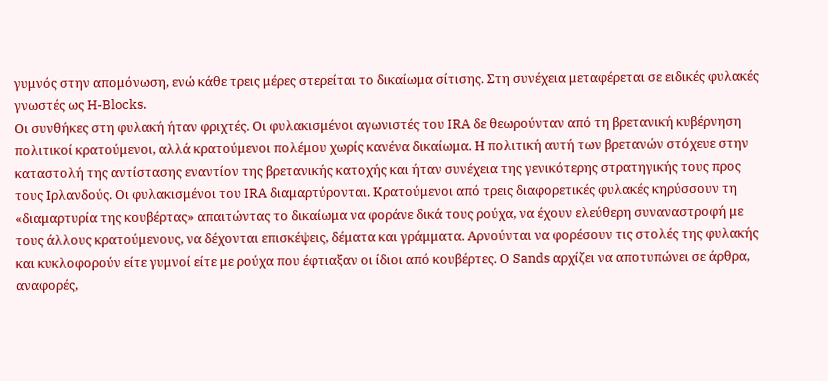γυμνός στην απομόνωση, ενώ κάθε τρεις μέρες στερείται το δικαίωμα σίτισης. Στη συνέχεια μεταφέρεται σε ειδικές φυλακές γνωστές ως H-Blocks.
Οι συνθήκες στη φυλακή ήταν φριχτές. Οι φυλακισμένοι αγωνιστές του IRA δε θεωρούνταν από τη βρετανική κυβέρνηση πολιτικοί κρατούμενοι, αλλά κρατούμενοι πολέμου χωρίς κανένα δικαίωμα. Η πολιτική αυτή των βρετανών στόχευε στην καταστολή της αντίστασης εναντίον της βρετανικής κατοχής και ήταν συνέχεια της γενικότερης στρατηγικής τους προς τους Ιρλανδούς. Οι φυλακισμένοι του IRA διαμαρτύρονται. Κρατούμενοι από τρεις διαφορετικές φυλακές κηρύσσουν τη «διαμαρτυρία της κουβέρτας» απαιτώντας το δικαίωμα να φοράνε δικά τους ρούχα, να έχουν ελεύθερη συναναστροφή με τους άλλους κρατούμενους, να δέχονται επισκέψεις, δέματα και γράμματα. Αρνούνται να φορέσουν τις στολές της φυλακής και κυκλοφορούν είτε γυμνοί είτε με ρούχα που έφτιαξαν οι ίδιοι από κουβέρτες. Ο Sands αρχίζει να αποτυπώνει σε άρθρα, αναφορές,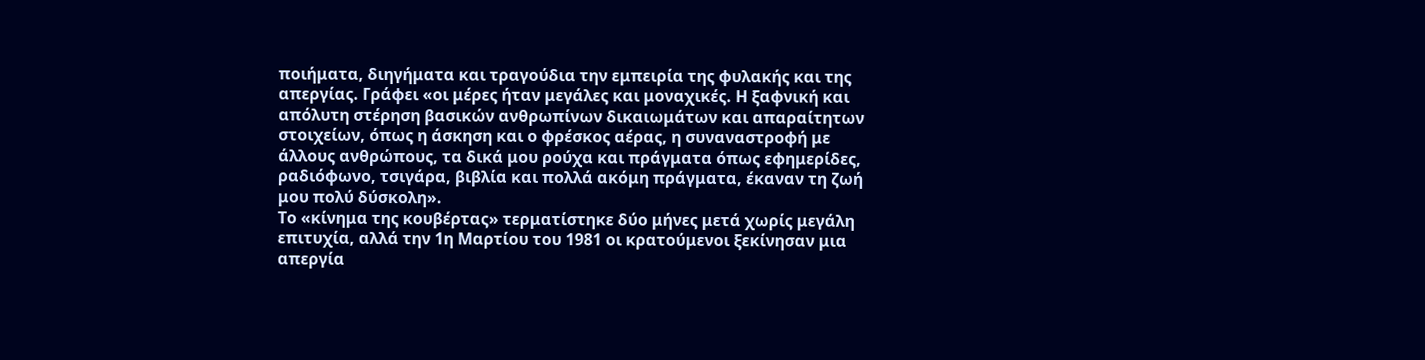ποιήματα, διηγήματα και τραγούδια την εμπειρία της φυλακής και της απεργίας. Γράφει «οι μέρες ήταν μεγάλες και μοναχικές. Η ξαφνική και απόλυτη στέρηση βασικών ανθρωπίνων δικαιωμάτων και απαραίτητων στοιχείων, όπως η άσκηση και ο φρέσκος αέρας, η συναναστροφή με άλλους ανθρώπους, τα δικά μου ρούχα και πράγματα όπως εφημερίδες, ραδιόφωνο, τσιγάρα, βιβλία και πολλά ακόμη πράγματα, έκαναν τη ζωή μου πολύ δύσκολη».
Το «κίνημα της κουβέρτας» τερματίστηκε δύο μήνες μετά χωρίς μεγάλη επιτυχία, αλλά την 1η Μαρτίου του 1981 οι κρατούμενοι ξεκίνησαν μια απεργία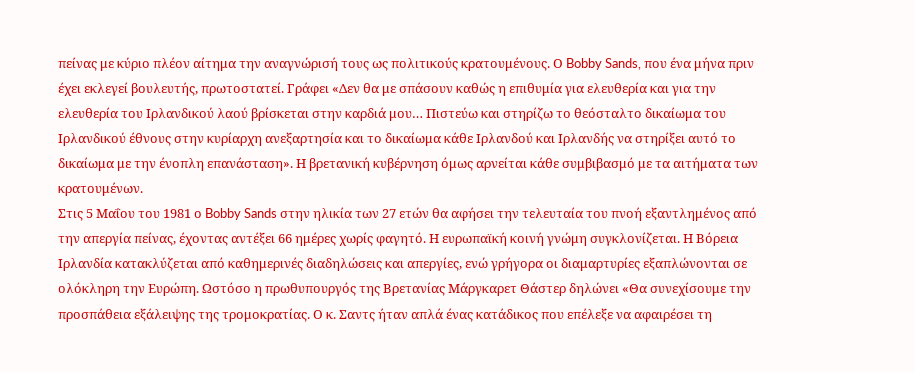πείνας με κύριο πλέον αίτημα την αναγνώρισή τους ως πολιτικούς κρατουμένους. Ο Bobby Sands, που ένα μήνα πριν έχει εκλεγεί βουλευτής, πρωτοστατεί. Γράφει «Δεν θα με σπάσουν καθώς η επιθυμία για ελευθερία και για την ελευθερία του Ιρλανδικού λαού βρίσκεται στην καρδιά μου… Πιστεύω και στηρίζω το θεόσταλτο δικαίωμα του Ιρλανδικού έθνους στην κυρίαρχη ανεξαρτησία και το δικαίωμα κάθε Ιρλανδού και Ιρλανδής να στηρίξει αυτό το δικαίωμα με την ένοπλη επανάσταση». Η βρετανική κυβέρνηση όμως αρνείται κάθε συμβιβασμό με τα αιτήματα των κρατουμένων.
Στις 5 Μαΐου του 1981 ο Bobby Sands στην ηλικία των 27 ετών θα αφήσει την τελευταία του πνοή εξαντλημένος από την απεργία πείνας, έχοντας αντέξει 66 ημέρες χωρίς φαγητό. Η ευρωπαϊκή κοινή γνώμη συγκλονίζεται. Η Βόρεια Ιρλανδία κατακλύζεται από καθημερινές διαδηλώσεις και απεργίες, ενώ γρήγορα οι διαμαρτυρίες εξαπλώνονται σε ολόκληρη την Ευρώπη. Ωστόσο η πρωθυπουργός της Βρετανίας Μάργκαρετ Θάστερ δηλώνει «Θα συνεχίσουμε την προσπάθεια εξάλειψης της τρομοκρατίας. Ο κ. Σαντς ήταν απλά ένας κατάδικος που επέλεξε να αφαιρέσει τη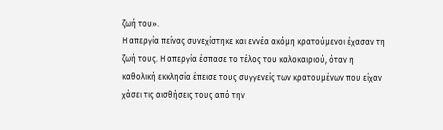ζωή του».
Η απεργία πείνας συνεχίστηκε και εννέα ακόμη κρατούμενοι έχασαν τη ζωή τους. Η απεργία έσπασε το τέλος του καλοκαιριού, όταν η καθολική εκκλησία έπεισε τους συγγενείς των κρατουμένων που είχαν χάσει τις αισθήσεις τους από την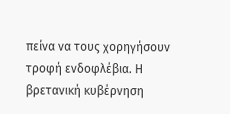πείνα να τους χορηγήσουν τροφή ενδοφλέβια. Η βρετανική κυβέρνηση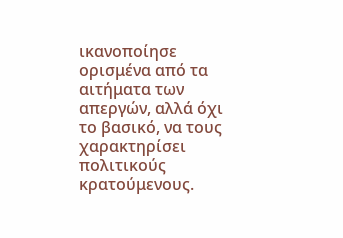ικανοποίησε ορισμένα από τα αιτήματα των απεργών, αλλά όχι το βασικό, να τους χαρακτηρίσει πολιτικούς κρατούμενους.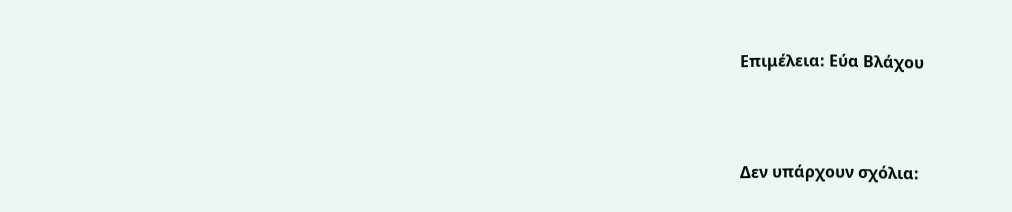Επιμέλεια: Εύα Βλάχου




Δεν υπάρχουν σχόλια: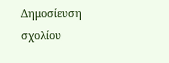Δημοσίευση σχολίου